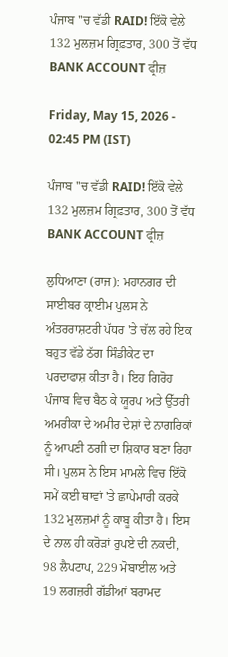ਪੰਜਾਬ ''ਚ ਵੱਡੀ RAID! ਇੱਕੋ ਵੇਲੇ 132 ਮੁਲਜ਼ਮ ਗ੍ਰਿਫ਼ਤਾਰ, 300 ਤੋਂ ਵੱਧ BANK ACCOUNT ਫ੍ਰੀਜ਼

Friday, May 15, 2026 - 02:45 PM (IST)

ਪੰਜਾਬ ''ਚ ਵੱਡੀ RAID! ਇੱਕੋ ਵੇਲੇ 132 ਮੁਲਜ਼ਮ ਗ੍ਰਿਫ਼ਤਾਰ, 300 ਤੋਂ ਵੱਧ BANK ACCOUNT ਫ੍ਰੀਜ਼

ਲੁਧਿਆਣਾ (ਰਾਜ): ਮਹਾਨਗਰ ਦੀ ਸਾਈਬਰ ਕ੍ਰਾਈਮ ਪੁਲਸ ਨੇ ਅੰਤਰਰਾਸ਼ਟਰੀ ਪੱਧਰ 'ਤੇ ਚੱਲ ਰਹੇ ਇਕ ਬਹੁਤ ਵੱਡੇ ਠੱਗ ਸਿੰਡੀਕੇਟ ਦਾ ਪਰਦਾਫਾਸ਼ ਕੀਤਾ ਹੈ। ਇਹ ਗਿਰੋਹ ਪੰਜਾਬ ਵਿਚ ਬੈਠ ਕੇ ਯੂਰਪ ਅਤੇ ਉੱਤਰੀ ਅਮਰੀਕਾ ਦੇ ਅਮੀਰ ਦੇਸ਼ਾਂ ਦੇ ਨਾਗਰਿਕਾਂ ਨੂੰ ਆਪਣੀ ਠਗੀ ਦਾ ਸ਼ਿਕਾਰ ਬਣਾ ਰਿਹਾ ਸੀ। ਪੁਲਸ ਨੇ ਇਸ ਮਾਮਲੇ ਵਿਚ ਇੱਕੋ ਸਮੇਂ ਕਈ ਥਾਵਾਂ 'ਤੇ ਛਾਪੇਮਾਰੀ ਕਰਕੇ 132 ਮੁਲਜ਼ਮਾਂ ਨੂੰ ਕਾਬੂ ਕੀਤਾ ਹੈ। ਇਸ ਦੇ ਨਾਲ ਹੀ ਕਰੋੜਾਂ ਰੁਪਏ ਦੀ ਨਕਦੀ, 98 ਲੈਪਟਾਪ, 229 ਮੋਬਾਈਲ ਅਤੇ 19 ਲਗਜ਼ਰੀ ਗੱਡੀਆਂ ਬਰਾਮਦ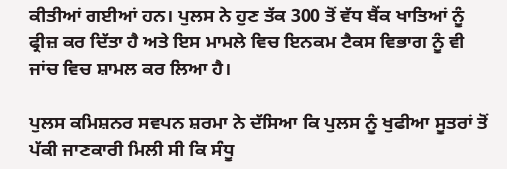ਕੀਤੀਆਂ ਗਈਆਂ ਹਨ। ਪੁਲਸ ਨੇ ਹੁਣ ਤੱਕ 300 ਤੋਂ ਵੱਧ ਬੈਂਕ ਖਾਤਿਆਂ ਨੂੰ ਫ੍ਰੀਜ਼ ਕਰ ਦਿੱਤਾ ਹੈ ਅਤੇ ਇਸ ਮਾਮਲੇ ਵਿਚ ਇਨਕਮ ਟੈਕਸ ਵਿਭਾਗ ਨੂੰ ਵੀ ਜਾਂਚ ਵਿਚ ਸ਼ਾਮਲ ਕਰ ਲਿਆ ਹੈ।

ਪੁਲਸ ਕਮਿਸ਼ਨਰ ਸਵਪਨ ਸ਼ਰਮਾ ਨੇ ਦੱਸਿਆ ਕਿ ਪੁਲਸ ਨੂੰ ਖੁਫੀਆ ਸੂਤਰਾਂ ਤੋਂ ਪੱਕੀ ਜਾਣਕਾਰੀ ਮਿਲੀ ਸੀ ਕਿ ਸੰਧੂ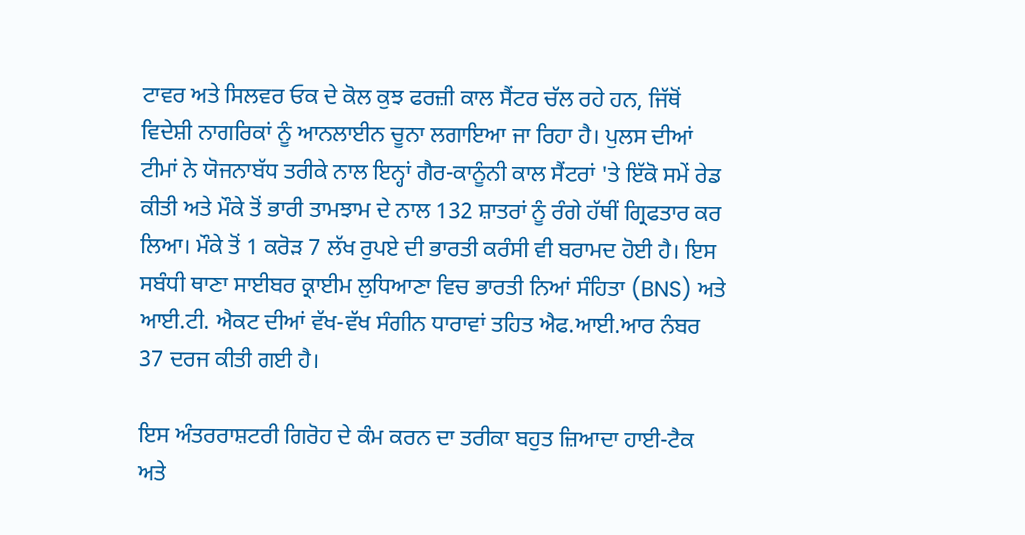ਟਾਵਰ ਅਤੇ ਸਿਲਵਰ ਓਕ ਦੇ ਕੋਲ ਕੁਝ ਫਰਜ਼ੀ ਕਾਲ ਸੈਂਟਰ ਚੱਲ ਰਹੇ ਹਨ, ਜਿੱਥੋਂ ਵਿਦੇਸ਼ੀ ਨਾਗਰਿਕਾਂ ਨੂੰ ਆਨਲਾਈਨ ਚੂਨਾ ਲਗਾਇਆ ਜਾ ਰਿਹਾ ਹੈ। ਪੁਲਸ ਦੀਆਂ ਟੀਮਾਂ ਨੇ ਯੋਜਨਾਬੱਧ ਤਰੀਕੇ ਨਾਲ ਇਨ੍ਹਾਂ ਗੈਰ-ਕਾਨੂੰਨੀ ਕਾਲ ਸੈਂਟਰਾਂ 'ਤੇ ਇੱਕੋ ਸਮੇਂ ਰੇਡ ਕੀਤੀ ਅਤੇ ਮੌਕੇ ਤੋਂ ਭਾਰੀ ਤਾਮਝਾਮ ਦੇ ਨਾਲ 132 ਸ਼ਾਤਰਾਂ ਨੂੰ ਰੰਗੇ ਹੱਥੀਂ ਗ੍ਰਿਫਤਾਰ ਕਰ ਲਿਆ। ਮੌਕੇ ਤੋਂ 1 ਕਰੋੜ 7 ਲੱਖ ਰੁਪਏ ਦੀ ਭਾਰਤੀ ਕਰੰਸੀ ਵੀ ਬਰਾਮਦ ਹੋਈ ਹੈ। ਇਸ ਸਬੰਧੀ ਥਾਣਾ ਸਾਈਬਰ ਕ੍ਰਾਈਮ ਲੁਧਿਆਣਾ ਵਿਚ ਭਾਰਤੀ ਨਿਆਂ ਸੰਹਿਤਾ (BNS) ਅਤੇ ਆਈ.ਟੀ. ਐਕਟ ਦੀਆਂ ਵੱਖ-ਵੱਖ ਸੰਗੀਨ ਧਾਰਾਵਾਂ ਤਹਿਤ ਐਫ.ਆਈ.ਆਰ ਨੰਬਰ 37 ਦਰਜ ਕੀਤੀ ਗਈ ਹੈ।

ਇਸ ਅੰਤਰਰਾਸ਼ਟਰੀ ਗਿਰੋਹ ਦੇ ਕੰਮ ਕਰਨ ਦਾ ਤਰੀਕਾ ਬਹੁਤ ਜ਼ਿਆਦਾ ਹਾਈ-ਟੈਕ ਅਤੇ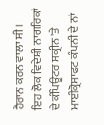ਹੈਰਾਨ ਕਰਨ ਵਾਲਾ ਸੀ। ਇਹ ਲੋਕ ਵਿਦੇਸ਼ੀ ਨਾਗਰਿਕਾਂ ਦੇ ਕੰਪਿਊਟਰ ਸਕ੍ਰੀਨ 'ਤੇ ਮਾਈਕ੍ਰੋਸਾਫਟ ਕੰਪਨੀ ਦੇ ਨਾਂ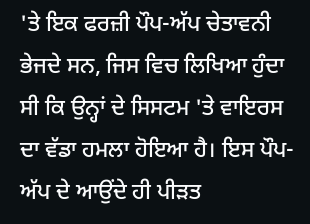'ਤੇ ਇਕ ਫਰਜ਼ੀ ਪੌਪ-ਅੱਪ ਚੇਤਾਵਨੀ ਭੇਜਦੇ ਸਨ, ਜਿਸ ਵਿਚ ਲਿਖਿਆ ਹੁੰਦਾ ਸੀ ਕਿ ਉਨ੍ਹਾਂ ਦੇ ਸਿਸਟਮ 'ਤੇ ਵਾਇਰਸ ਦਾ ਵੱਡਾ ਹਮਲਾ ਹੋਇਆ ਹੈ। ਇਸ ਪੌਪ-ਅੱਪ ਦੇ ਆਉਂਦੇ ਹੀ ਪੀੜਤ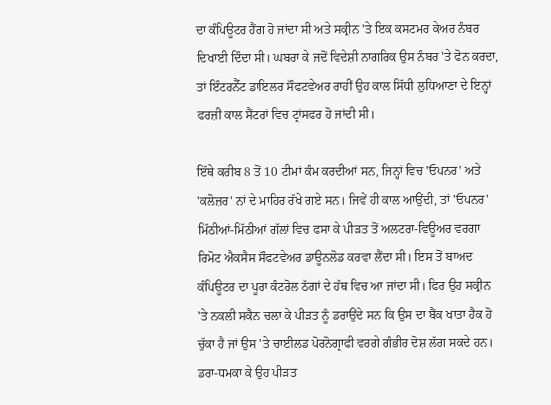ਦਾ ਕੰਪਿਊਟਰ ਹੈਂਗ ਹੋ ਜਾਂਦਾ ਸੀ ਅਤੇ ਸਕ੍ਰੀਨ 'ਤੇ ਇਕ ਕਸਟਮਰ ਕੇਅਰ ਨੰਬਰ ਦਿਖਾਈ ਦਿੰਦਾ ਸੀ। ਘਬਰਾ ਕੇ ਜਦੋਂ ਵਿਦੇਸ਼ੀ ਨਾਗਰਿਕ ਉਸ ਨੰਬਰ 'ਤੇ ਫੋਨ ਕਰਦਾ, ਤਾਂ ਇੰਟਰਨੈੱਟ ਡਾਇਲਰ ਸੌਫਟਵੇਅਰ ਰਾਹੀਂ ਉਹ ਕਾਲ ਸਿੱਧੀ ਲੁਧਿਆਣਾ ਦੇ ਇਨ੍ਹਾਂ ਫਰਜ਼ੀ ਕਾਲ ਸੈਂਟਰਾਂ ਵਿਚ ਟ੍ਰਾਂਸਫਰ ਹੋ ਜਾਂਦੀ ਸੀ।

ਇੱਥੇ ਕਰੀਬ 8 ਤੋਂ 10 ਟੀਮਾਂ ਕੰਮ ਕਰਦੀਆਂ ਸਨ, ਜਿਨ੍ਹਾਂ ਵਿਚ 'ਓਪਨਰ' ਅਤੇ 'ਕਲੋਜ਼ਰ' ਨਾਂ ਦੇ ਮਾਹਿਰ ਰੱਖੇ ਗਏ ਸਨ। ਜਿਵੇਂ ਹੀ ਕਾਲ ਆਉਂਦੀ, ਤਾਂ 'ਓਪਨਰ' ਮਿੱਠੀਆਂ-ਮਿੱਠੀਆਂ ਗੱਲਾਂ ਵਿਚ ਫਸਾ ਕੇ ਪੀੜਤ ਤੋਂ ਅਲਟਰਾ-ਵਿਊਅਰ ਵਰਗਾ ਰਿਮੋਟ ਐਕਸੈਸ ਸੌਫਟਵੇਅਰ ਡਾਊਨਲੋਡ ਕਰਵਾ ਲੈਂਦਾ ਸੀ। ਇਸ ਤੋਂ ਬਾਅਦ ਕੰਪਿਊਟਰ ਦਾ ਪੂਰਾ ਕੰਟਰੋਲ ਠੱਗਾਂ ਦੇ ਹੱਥ ਵਿਚ ਆ ਜਾਂਦਾ ਸੀ। ਫਿਰ ਉਹ ਸਕ੍ਰੀਨ 'ਤੇ ਨਕਲੀ ਸਕੈਨ ਚਲਾ ਕੇ ਪੀੜਤ ਨੂੰ ਡਰਾਉਂਦੇ ਸਨ ਕਿ ਉਸ ਦਾ ਬੈਂਕ ਖਾਤਾ ਹੈਕ ਹੋ ਚੁੱਕਾ ਹੈ ਜਾਂ ਉਸ 'ਤੇ ਚਾਈਲਡ ਪੋਰਨੋਗ੍ਰਾਫੀ ਵਰਗੇ ਗੰਭੀਰ ਦੋਸ਼ ਲੱਗ ਸਕਦੇ ਹਨ। ਡਰਾ-ਧਮਕਾ ਕੇ ਉਹ ਪੀੜਤ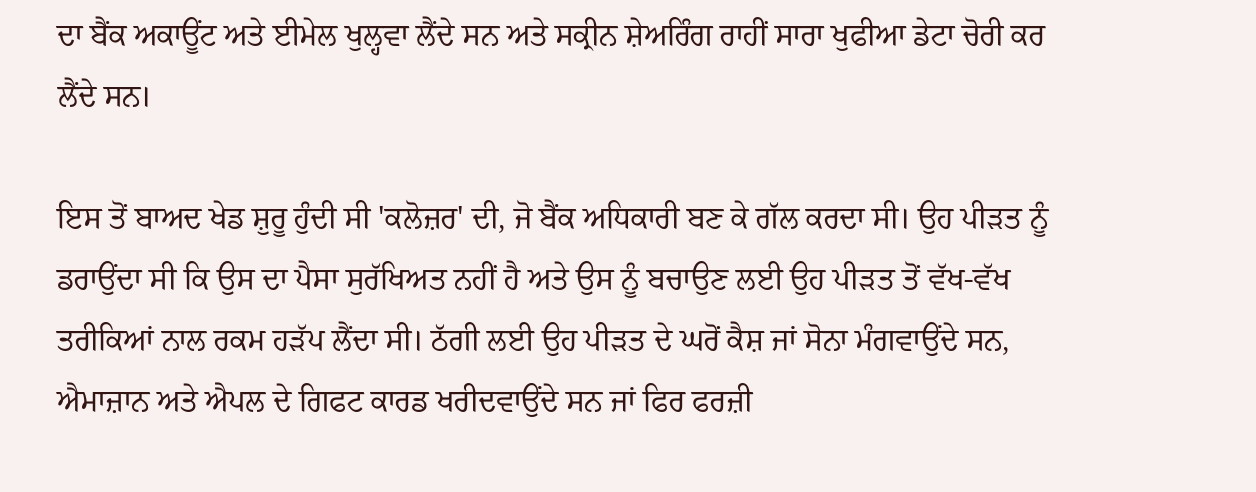ਦਾ ਬੈਂਕ ਅਕਾਊਂਟ ਅਤੇ ਈਮੇਲ ਖੁਲ੍ਹਵਾ ਲੈਂਦੇ ਸਨ ਅਤੇ ਸਕ੍ਰੀਨ ਸ਼ੇਅਰਿੰਗ ਰਾਹੀਂ ਸਾਰਾ ਖੁਫੀਆ ਡੇਟਾ ਚੋਰੀ ਕਰ ਲੈਂਦੇ ਸਨ।

ਇਸ ਤੋਂ ਬਾਅਦ ਖੇਡ ਸ਼ੁਰੂ ਹੁੰਦੀ ਸੀ 'ਕਲੋਜ਼ਰ' ਦੀ, ਜੋ ਬੈਂਕ ਅਧਿਕਾਰੀ ਬਣ ਕੇ ਗੱਲ ਕਰਦਾ ਸੀ। ਉਹ ਪੀੜਤ ਨੂੰ ਡਰਾਉਂਦਾ ਸੀ ਕਿ ਉਸ ਦਾ ਪੈਸਾ ਸੁਰੱਖਿਅਤ ਨਹੀਂ ਹੈ ਅਤੇ ਉਸ ਨੂੰ ਬਚਾਉਣ ਲਈ ਉਹ ਪੀੜਤ ਤੋਂ ਵੱਖ-ਵੱਖ ਤਰੀਕਿਆਂ ਨਾਲ ਰਕਮ ਹੜੱਪ ਲੈਂਦਾ ਸੀ। ਠੱਗੀ ਲਈ ਉਹ ਪੀੜਤ ਦੇ ਘਰੋਂ ਕੈਸ਼ ਜਾਂ ਸੋਨਾ ਮੰਗਵਾਉਂਦੇ ਸਨ, ਐਮਾਜ਼ਾਨ ਅਤੇ ਐਪਲ ਦੇ ਗਿਫਟ ਕਾਰਡ ਖਰੀਦਵਾਉਂਦੇ ਸਨ ਜਾਂ ਫਿਰ ਫਰਜ਼ੀ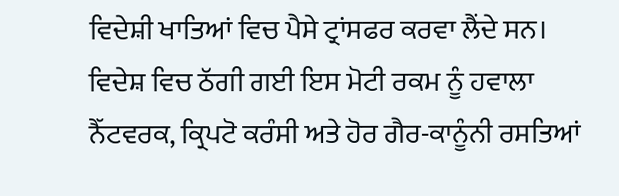ਵਿਦੇਸ਼ੀ ਖਾਤਿਆਂ ਵਿਚ ਪੈਸੇ ਟ੍ਰਾਂਸਫਰ ਕਰਵਾ ਲੈਂਦੇ ਸਨ। ਵਿਦੇਸ਼ ਵਿਚ ਠੱਗੀ ਗਈ ਇਸ ਮੋਟੀ ਰਕਮ ਨੂੰ ਹਵਾਲਾ ਨੈੱਟਵਰਕ, ਕ੍ਰਿਪਟੋ ਕਰੰਸੀ ਅਤੇ ਹੋਰ ਗੈਰ-ਕਾਨੂੰਨੀ ਰਸਤਿਆਂ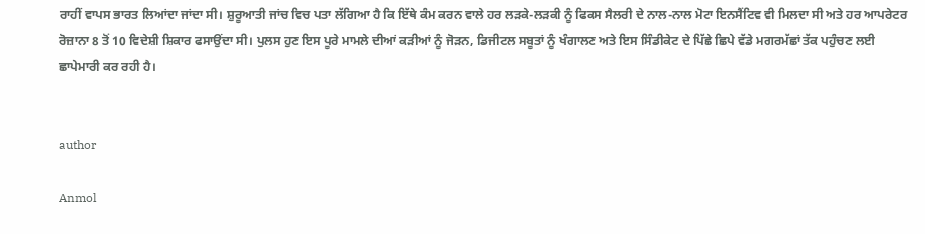ਰਾਹੀਂ ਵਾਪਸ ਭਾਰਤ ਲਿਆਂਦਾ ਜਾਂਦਾ ਸੀ। ਸ਼ੁਰੂਆਤੀ ਜਾਂਚ ਵਿਚ ਪਤਾ ਲੱਗਿਆ ਹੈ ਕਿ ਇੱਥੇ ਕੰਮ ਕਰਨ ਵਾਲੇ ਹਰ ਲੜਕੇ-ਲੜਕੀ ਨੂੰ ਫਿਕਸ ਸੈਲਰੀ ਦੇ ਨਾਲ-ਨਾਲ ਮੋਟਾ ਇਨਸੈਂਟਿਵ ਵੀ ਮਿਲਦਾ ਸੀ ਅਤੇ ਹਰ ਆਪਰੇਟਰ ਰੋਜ਼ਾਨਾ 8 ਤੋਂ 10 ਵਿਦੇਸ਼ੀ ਸ਼ਿਕਾਰ ਫਸਾਉਂਦਾ ਸੀ। ਪੁਲਸ ਹੁਣ ਇਸ ਪੂਰੇ ਮਾਮਲੇ ਦੀਆਂ ਕੜੀਆਂ ਨੂੰ ਜੋੜਨ, ਡਿਜੀਟਲ ਸਬੂਤਾਂ ਨੂੰ ਖੰਗਾਲਣ ਅਤੇ ਇਸ ਸਿੰਡੀਕੇਟ ਦੇ ਪਿੱਛੇ ਛਿਪੇ ਵੱਡੇ ਮਗਰਮੱਛਾਂ ਤੱਕ ਪਹੁੰਚਣ ਲਈ ਛਾਪੇਮਾਰੀ ਕਰ ਰਹੀ ਹੈ।


author

Anmol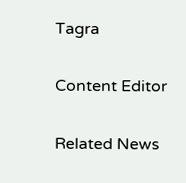Tagra

Content Editor

Related News